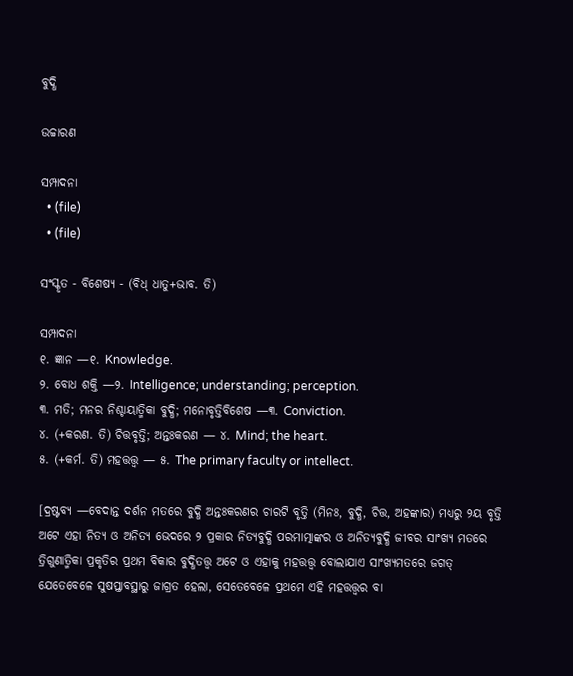ବୁଦ୍ଧି

ଉଚ୍ଚାରଣ

ସମ୍ପାଦନା
  • (file)
  • (file)

ସଂସ୍କୃତ - ବିଶେଷ୍ୟ - (ବିଧ୍ ଧାତୁ+ଭାବ. ତି)

ସମ୍ପାଦନା
୧. ଜ୍ଞାନ —୧. Knowledge.
୨. ବୋଧ ଶକ୍ତି —୨. Intelligence; understanding; perception.
୩. ମତି; ମନର ନିଶ୍ଚାୟାତ୍ମିକା ବୁଦ୍ଧି; ମନୋବୃତ୍ତିବିଶେଷ —୩. Conviction.
୪. (+କରଣ. ତି) ଚିତ୍ତବୃତ୍ତି; ଅନ୍ତଃକରଣ — ୪. Mind; the heart.
୫. (+କର୍ମ. ତି) ମହତ୍ତତ୍ତ୍ୱ — ୫. The primary faculty or intellect.

[ଦ୍ରଷ୍ଟବ୍ୟ —ବେଦାନ୍ତ ଦର୍ଶନ ମତରେ ବୁଦ୍ଧି ଅନ୍ତଃକରଣର ଚାରଟି ବୃତ୍ତି (ମିନଃ, ବୁଦ୍ଧି, ଚିତ୍ତ, ଅହଙ୍କାର) ମଧ୍ୟରୁ ୨ୟ ବୃତ୍ତି ଅଟେ ଏହା ନିତ୍ୟ ଓ ଅନିତ୍ୟ ଭେଦରେ ୨ ପ୍ରକାର ନିତ୍ୟବୁଦ୍ଧି ପରମାତ୍ମାଙ୍କର ଓ ଅନିତ୍ୟବୁଦ୍ଧି ଜୀବର ସାଂଖ୍ୟ ମତରେ ତ୍ରିଗୁଣାତ୍ମିକା ପ୍ରକୃତିର ପ୍ରଥମ ବିକାର ବୁଦ୍ଧିତତ୍ତ୍ୱ ଅଟେ ଓ ଏହାକୁ ମହତ୍ତତ୍ତ୍ୱ ବୋଲାଯାଏ ସାଂଖ୍ୟମତରେ ଜଗତ୍ ଯେତେବେଳେ ସୁଷପ୍ତାବସ୍ଥାରୁ ଜାଗ୍ରତ ହେଲା, ସେତେବେଳେ ପ୍ରଥମେ ଏହି ମହତ୍ତତ୍ତ୍ୱର ବା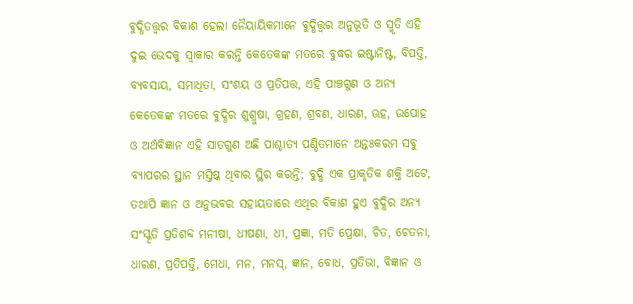ବୁଦ୍ଧିତତ୍ତ୍ୱର ବିକାଶ ହେଲା ନୈୟାୟିକମାନେ ବୁଦ୍ଧିତ୍ତ୍ୱର ଅନୁଭୂତି ଓ ସ୍ମୃତି ଏହି ଦୁଇ ଭେଦକୁ ସ୍ୱାକାର କରନ୍ତି କେତେକଙ୍କ ମତରେ ବୁଦ୍ଧର ଇଷ୍ଟାନିଷ୍ଟ, ବିପତ୍ତି, ବ୍ୟବସାୟ, ସମାଧିତା, ସଂଶୟ ଓ ପ୍ରତିପତ୍ତ, ଏହି ପାଞ୍ଚଗୁଣ ଓ ଅନ୍ୟ କେତେକଙ୍କ ମତରେ ବୁଦ୍ଧିର ଶୁଶ୍ରୁଷା, ଗ୍ରହଣ, ଶ୍ରବଣ, ଧାରଣ, ଊହ, ଉପୋହ ଓ ଅର୍ଥବିଜ୍ଞାନ ଏହି ସାତଗୁଣ ଅଛି ପାଶ୍ଚାତ୍ୟ ପଣ୍ଡିତମାନେ ଅନ୍ତଃକରମ ସବୁ ବ୍ୟାପରର ସ୍ଥାନ ମସ୍ତିଷ୍କ ଥିବାର ସ୍ଥିର କରନ୍ତି; ବୁଦ୍ଧି ଏକ ପ୍ରାକୃତିକ ଶକ୍ତି ଅଟେ, ତଥାପି ଜ୍ଞାନ ଓ ଅନୁଭବର ସହାୟତାରେ ଏଥିର ବିକାଶ ହୁଏ ବୁଦ୍ଧିର ଅନ୍ୟ ସଂସ୍କୃତି ପ୍ରତିଶବ୍ଦ ମନୀଷା, ଧୀଷଣା, ଧୀ, ପ୍ରଜ୍ଞା, ମତି ପ୍ରେକ୍ଷା, ଚିତ, ଚେତନା, ଧାରଣ, ପ୍ରତିପତ୍ତି, ମେଧା, ମନ, ମନସ୍, ଜ୍ଞାନ, ବୋଧ, ପ୍ରତିଭା, ବିଜ୍ଞାନ ଓ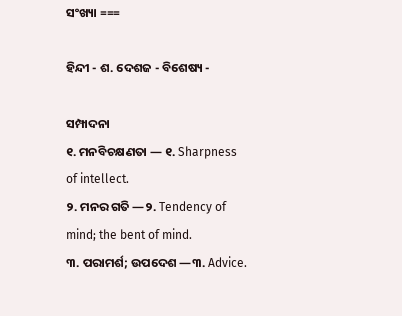ସଂଖ୍ୟା ===

ହିନ୍ଦୀ - ଶ. ଦେଶଜ - ବିଶେଷ୍ୟ -

ସମ୍ପାଦନା
୧. ମନବିଚକ୍ଷଣତା — ୧. Sharpness of intellect.
୨. ମନର ଗତି —୨. Tendency of mind; the bent of mind.
୩. ପରାମର୍ଶ; ଉପଦେଶ —୩. Advice.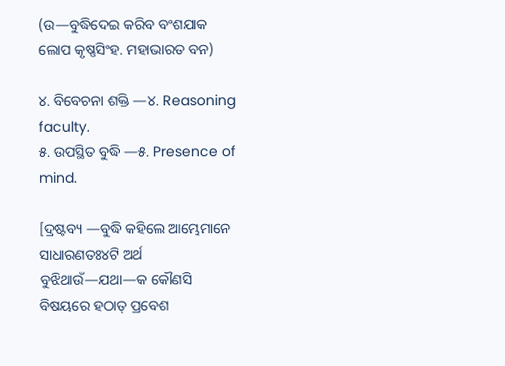(ଉ—ବୁଦ୍ଧିଦେଇ କରିବ ବଂଶଯାକ ଲୋପ କୃଷ୍ଣସିଂହ. ମହାଭାରତ ବନ)

୪. ବିବେଚନା ଶକ୍ତି —୪. Reasoning faculty.
୫. ଉପସ୍ଥିତ ବୁଦ୍ଧି —୫. Presence of mind.

[ଦ୍ରଷ୍ଟବ୍ୟ —ବୁଦ୍ଧି କହିଲେ ଆମ୍ଭେମାନେ ସାଧାରଣତଃ୪ଟି ଅର୍ଥ ବୁଝିଥାଉଁ—ଯଥା—କ କୌଣସି ବିଷୟରେ ହଠାତ୍ ପ୍ରବେଶ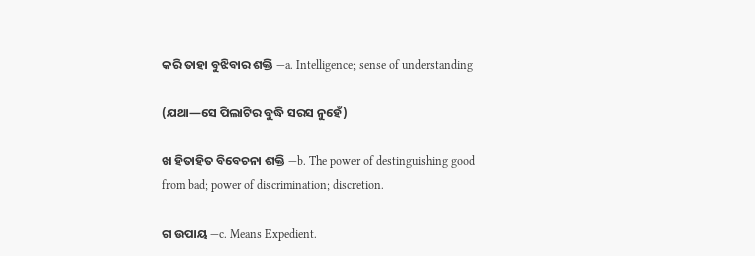କରି ତାହା ବୁଝିବାର ଶକ୍ତି —a. Intelligence; sense of understanding

(ଯଥା—ସେ ପିଲାଟିର ବୁଦ୍ଧି ସରସ ନୁହେଁ)

ଖ ହିତାହିତ ବିବେଚନା ଶକ୍ତି —b. The power of destinguishing good from bad; power of discrimination; discretion.

ଗ ଉପାୟ —c. Means Expedient.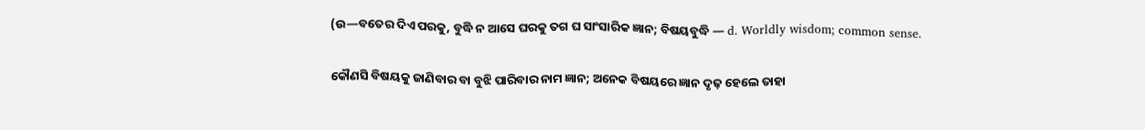(ଉ—ବତେର ଦିଏ ପରକୁ, ବୁଦ୍ଧି ନ ଆସେ ଘରକୁ ତଗ ଘ ସାଂସାରିକ ଜ୍ଞାନ; ବିଷୟବୁଦ୍ଧି — d. Worldly wisdom; common sense.

କୌଣସି ବିଷୟକୁ ଜାଣିବାର ବା ବୁଝି ପାରିବାର ନାମ ଜ୍ଞାନ; ଅନେକ ବିଷୟରେ ଜ୍ଞାନ ଦୃଢ଼ ହେଲେ ତାହା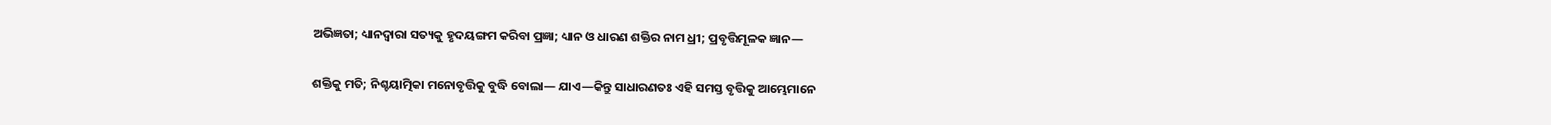ଅଭିଜ୍ଞତା; ଧ୍ୟାନଦ୍ୱାରା ସତ୍ୟକୁ ହୃଦୟଙ୍ଗମ କରିବା ପ୍ରଜ୍ଞା; ଧ୍ୟାନ ଓ ଧାରଣ ଶକ୍ତିର ନାମ ଧ୍ରୀ; ପ୍ରବୃତ୍ତିମୂଳକ ଜ୍ଞାନ—

ଶକ୍ତିକୁ ମତି; ନିଶ୍ଚୟାତ୍ମିକା ମନୋବୃତ୍ତିକୁ ବୁଦ୍ଧି ବୋଲା— ଯାଏ—କିନ୍ତୁ ସାଧାରଣତଃ ଏହି ସମସ୍ତ ବୃତ୍ତିକୁ ଆମ୍ଭେମାନେ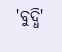'ବୁଦ୍ଧି'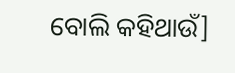ବୋଲି କହିଥାଉଁ]